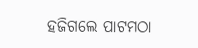ହଜିଗଲେ ପାଟମଠା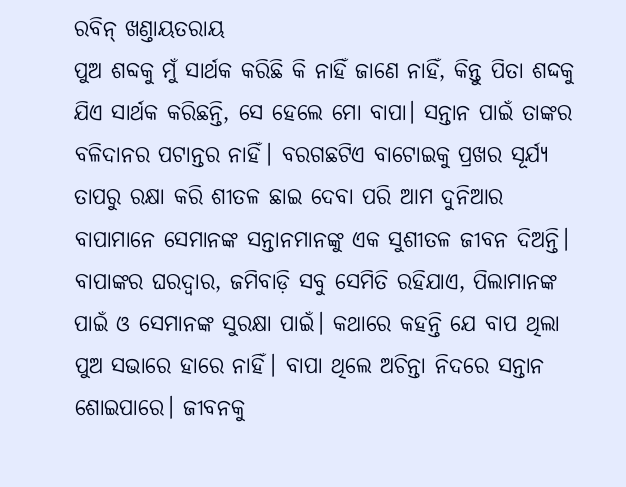ରବିନ୍ ଖଣ୍ତାୟତରାୟ
ପୁଅ ଶବ୍ଦକୁ ମୁଁ ସାର୍ଥକ କରିଛି କି ନାହିଁ ଜାଣେ ନାହିଁ, କିନ୍ତୁ ପିତା ଶଦ୍ଦକୁ ଯିଏ ସାର୍ଥକ କରିଛନ୍ତି, ସେ ହେଲେ ମୋ ବାପା। ସନ୍ତାନ ପାଇଁ ତାଙ୍କର ବଳିଦାନର ପଟାନ୍ତର ନାହିଁ। ବରଗଛଟିଏ ବାଟୋଇକୁ ପ୍ରଖର ସୂର୍ଯ୍ୟ ତାପରୁ ରକ୍ଷା କରି ଶୀତଳ ଛାଇ ଦେବା ପରି ଆମ ଦୁନିଆର ବାପାମାନେ ସେମାନଙ୍କ ସନ୍ତାନମାନଙ୍କୁ ଏକ ସୁଶୀତଳ ଜୀବନ ଦିଅନ୍ତି। ବାପାଙ୍କର ଘରଦ୍ବାର, ଜମିବାଡ଼ି ସବୁ ସେମିତି ରହିଯାଏ, ପିଲାମାନଙ୍କ ପାଇଁ ଓ ସେମାନଙ୍କ ସୁରକ୍ଷା ପାଇଁ। କଥାରେ କହନ୍ତି ଯେ ବାପ ଥିଲା ପୁଅ ସଭାରେ ହାରେ ନାହିଁ। ବାପା ଥିଲେ ଅଚିନ୍ତା ନିଦରେ ସନ୍ତାନ ଶୋଇପାରେ। ଜୀବନକୁ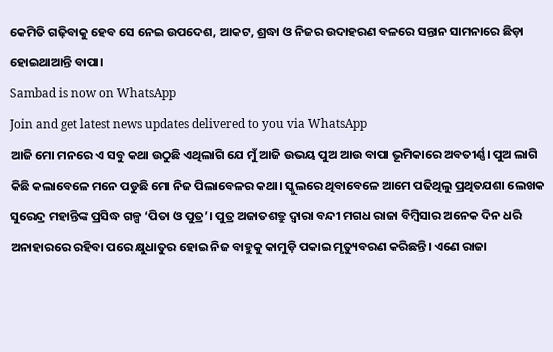କେମିତି ଗଢ଼ିବାକୁ ହେବ ସେ ନେଇ ଉପଦେଶ, ଆକଟ, ଶ୍ରଦ୍ଧା ଓ ନିଜର ଉଦାହରଣ ବଳରେ ସନ୍ତାନ ସାମନାରେ ଛିଡ଼ା ହୋଇଥାଆନ୍ତି ବାପା।
Sambad is now on WhatsApp
Join and get latest news updates delivered to you via WhatsApp
ଆଜି ମୋ ମନରେ ଏ ସବୁ କଥା ଉଠୁଛି ଏଥିଲାଗି ଯେ ମୁଁ ଆଜି ଉଭୟ ପୁଅ ଆଉ ବାପା ଭୂମିକାରେ ଅବତୀର୍ଣ୍ଣ। ପୁଅ ଲାଗି କିଛି କଲାବେଳେ ମନେ ପଡୁଛି ମୋ ନିଜ ପିଲାବେଳର କଥା। ସ୍କୁଲରେ ଥିବାବେଳେ ଆମେ ପଢିଥିଲୁ ପ୍ରଥିତଯଶା ଲେଖକ ସୁରେନ୍ଦ୍ର ମହାନ୍ତିଙ୍କ ପ୍ରସିଦ୍ଧ ଗଳ୍ପ ‘ପିତା ଓ ପୁତ୍ର’। ପୁତ୍ର ଅଜାତଶତ୍ରୁ ଦ୍ବାରା ବନ୍ଦୀ ମଗଧ ରାଜା ବିମ୍ବିସାର ଅନେକ ଦିନ ଧରି ଅନାହାରରେ ରହିବା ପରେ କ୍ଷୁଧାତୁର ହୋଇ ନିଜ ବାହୁକୁ କାମୁଡ଼ି ପକାଇ ମୃତ୍ୟୁବରଣ କରିଛନ୍ତି। ଏଣେ ରାଜା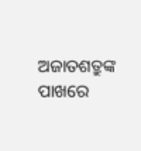ଅଜାତଶତ୍ରୁଙ୍କ ପାଖରେ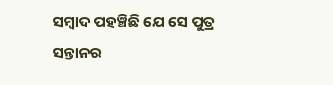ସମ୍ବାଦ ପହଞ୍ଚିଛି ଯେ ସେ ପୁତ୍ର ସନ୍ତାନର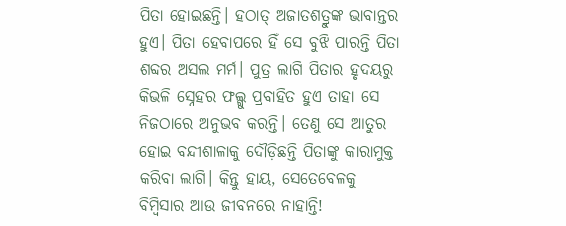ପିତା ହୋଇଛନ୍ତି। ହଠାତ୍ ଅଜାତଶତ୍ରୁଙ୍କ ଭାବାନ୍ତର ହୁଏ। ପିତା ହେବାପରେ ହିଁ ସେ ବୁଝି ପାରନ୍ତି ପିତା ଶବ୍ଦର ଅସଲ ମର୍ମ। ପୁତ୍ର ଲାଗି ପିତାର ହୃଦୟରୁ କିଭଳି ସ୍ନେହର ଫଲ୍ଗୁ ପ୍ରବାହିତ ହୁଏ ତାହା ସେ ନିଜଠାରେ ଅନୁଭବ କରନ୍ତି। ତେଣୁ ସେ ଆତୁର ହୋଇ ବନ୍ଦୀଶାଳାକୁ ଦୌଡ଼ିଛନ୍ତି ପିତାଙ୍କୁ କାରାମୁକ୍ତ କରିବା ଲାଗି। କିନ୍ତୁ ହାୟ, ସେତେବେଳକୁ ବିମ୍ବିସାର ଆଉ ଜୀବନରେ ନାହାନ୍ତି!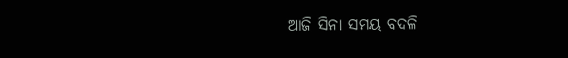ଆଜି ସିନା ସମୟ ବଦଳି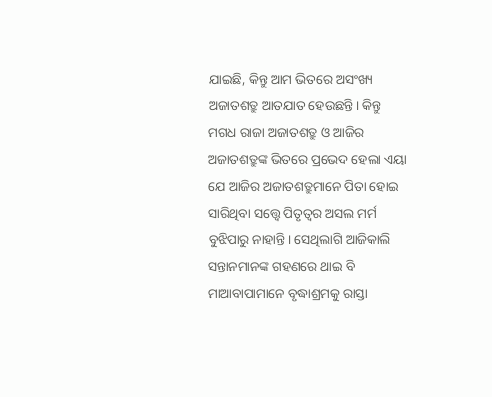ଯାଇଛି, କିନ୍ତୁ ଆମ ଭିତରେ ଅସଂଖ୍ୟ ଅଜାତଶତ୍ରୁ ଆତଯାତ ହେଉଛନ୍ତି। କିନ୍ତୁ ମଗଧ ରାଜା ଅଜାତଶତ୍ରୁ ଓ ଆଜିର ଅଜାତଶତ୍ରୁଙ୍କ ଭିତରେ ପ୍ରଭେଦ ହେଲା ଏୟା ଯେ ଆଜିର ଅଜାତଶତ୍ରୁମାନେ ପିତା ହୋଇ ସାରିଥିବା ସତ୍ତ୍ବେ ପିତୃତ୍ବର ଅସଲ ମର୍ମ ବୁଝିପାରୁ ନାହାନ୍ତି। ସେଥିଲାଗି ଆଜିକାଲି ସନ୍ତାନମାନଙ୍କ ଗହଣରେ ଥାଇ ବି ମାଆବାପାମାନେ ବୃଦ୍ଧାଶ୍ରମକୁ ରାସ୍ତା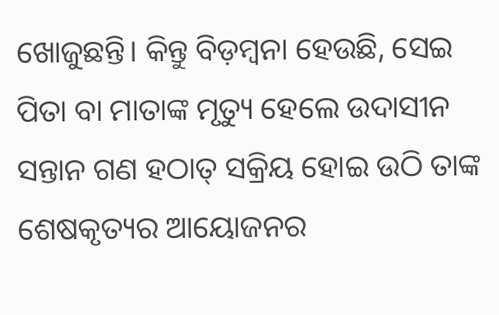ଖୋଜୁଛନ୍ତି। କିନ୍ତୁ ବିଡ଼ମ୍ବନା ହେଉଛି, ସେଇ ପିତା ବା ମାତାଙ୍କ ମୃତ୍ୟୁ ହେଲେ ଉଦାସୀନ ସନ୍ତାନ ଗଣ ହଠାତ୍ ସକ୍ରିୟ ହୋଇ ଉଠି ତାଙ୍କ ଶେଷକୃତ୍ୟର ଆୟୋଜନର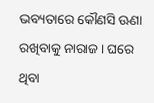ଭବ୍ୟତାରେ କୌଣସି ଊଣା ରଖିବାକୁ ନାରାଜ। ଘରେ ଥିବା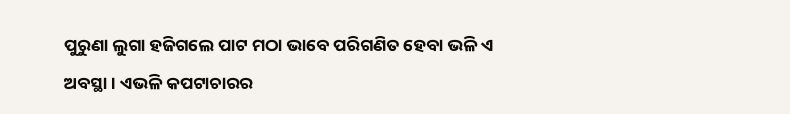ପୁରୁଣା ଲୁଗା ହଜିଗଲେ ପାଟ ମଠା ଭାବେ ପରିଗଣିତ ହେବା ଭଳି ଏ ଅବସ୍ଥା। ଏଭଳି କପଟାଚାରର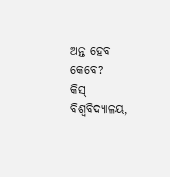ଅନ୍ତ ହେବ କେବେ?
କିସ୍ ବିଶ୍ବବିଦ୍ୟାଳୟ,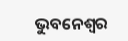ଭୁବନେଶ୍ବର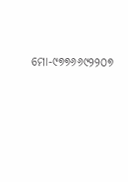ମୋ-୯୭୭୬୬୯୨୨୦୭